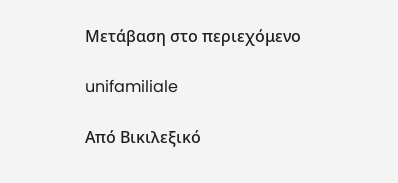Μετάβαση στο περιεχόμενο

unifamiliale

Από Βικιλεξικό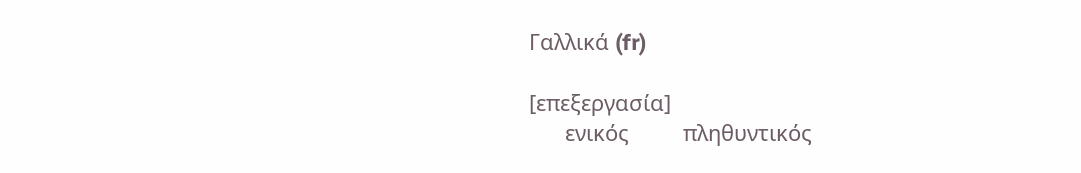Γαλλικά (fr)

[επεξεργασία]
      ενικός         πληθυντικός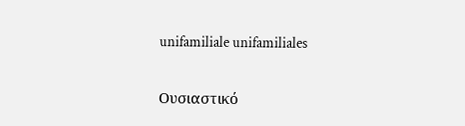unifamiliale unifamiliales

Ουσιαστικό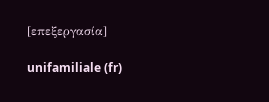[επεξεργασία]

unifamiliale (fr)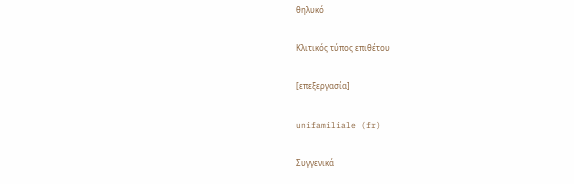θηλυκό

Κλιτικός τύπος επιθέτου

[επεξεργασία]

unifamiliale (fr)

Συγγενικά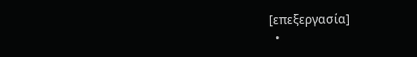[επεξεργασία]
  •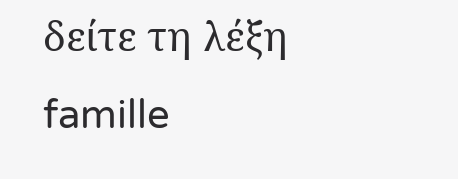δείτε τη λέξη famille